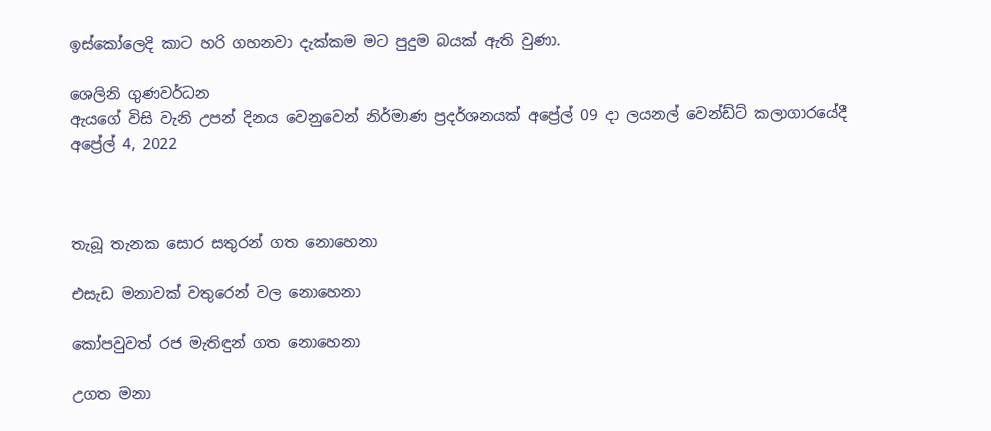ඉස්කෝලෙදි කාට හරි ගහනවා දැක්කම මට පුදුම බයක් ඇති වුණා.

ශෙලිනි ගුණවර්ධන
ඇයගේ විසි වැනි උපන් දිනය වෙනුවෙන් නිර්මාණ ප්‍රදර්ශනයක් අප්‍රේල් 09 දා ලයනල් වෙන්ඩ්ට් කලාගාරයේදී
අප්‍රේල් 4, 2022



තැබූ තැනක සොර සතුරන් ගත නොහෙනා

එසැඩ මනාවක් වතුරෙන් වල නොහෙනා

කෝපවුවත් රජ මැතිඳුන් ගත නොහෙනා

උගත මනා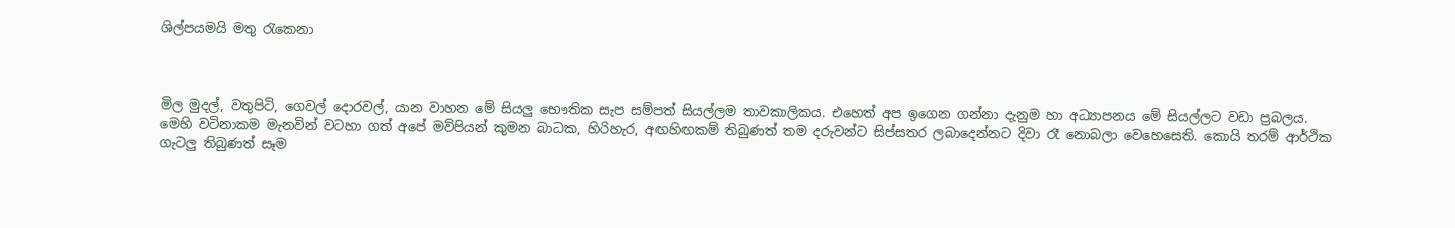ශිල්පයමයි මතු රැකෙනා



මිල මුදල්, වතුපිටි, ගෙවල් දොරවල්, යාන වාහන මේ සියලු භෞතික සැප සම්පත් සියල්ලම තාවකාලිකය. එහෙත් අප ඉගෙන ගන්නා දැනුම හා අධ්‍යාපනය මේ සියල්ලට වඩා ප්‍රබලය. මෙහි වටිනාකම මැනවින් වටහා ගත් අපේ මව්පියන් කුමන බාධක, හිරිහැර, අඟහිඟකම් තිබුණත් තම දරුවන්ට සිප්සතර ලබාදෙන්නට දිවා රෑ නොබලා වෙහෙසෙති. කොයි තරම් ආර්ථික ගැටලු තිබුණත් සෑම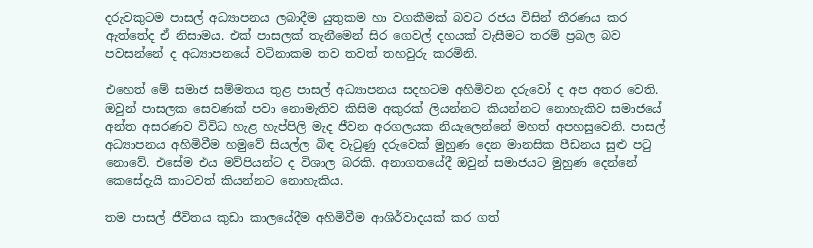දරුවකුටම පාසල් අධ්‍යාපනය ලබාදීම යුතුකම හා වගකීමක් බවට රජය විසින් තීරණය කර ඇත්තේද ඒ නිසාමය. එක් පාසලක් තැනීමෙන් සිර ගෙවල් දහයක් වැසීමට තරම් ප්‍රබල බව පවසන්නේ ද අධ්‍යාපනයේ වටිනාකම තව තවත් තහවුරු කරමිනි.

එහෙත් මේ සමාජ සම්මතය තුළ පාසල් අධ්‍යාපනය සදහටම අහිමිවන දරුවෝ ද අප අතර වෙති. ඔවුන් පාසලක සෙවණක් පවා නොමැතිව කිසිම අකුරක් ලියන්නට කියන්නට නොහැකිව සමාජයේ අන්ත අසරණව විවිධ හැළ හැප්පිලි මැද ජීවන අරගලයක නියැලෙන්නේ මහත් අපහසුවෙනි. පාසල් අධ්‍යාපනය අහිමිවීම හමුවේ සියල්ල බිඳ වැටුණු දරුවෙක් මුහුණ දෙන මානසික පීඩනය සුළු පටු නොවේ. එසේම එය මව්පියන්ට ද විශාල බරකි. අනාගතයේදී ඔවුන් සමාජයට මුහුණ දෙන්නේ කෙසේදැයි කාටවත් කියන්නට නොහැකිය.

තම පාසල් ජීවිතය කුඩා කාලයේදීම අහිමිවීම ආශිර්වාදයක් කර ගත්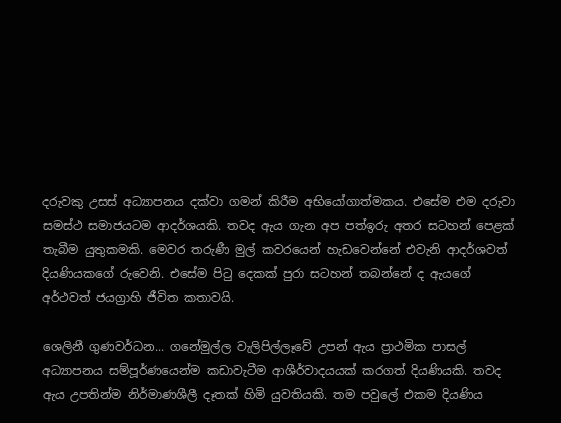දරුවකු උසස් අධ්‍යාපනය දක්වා ගමන් කිරීම අභියෝගාත්මකය. එසේම එම දරුවා සමස්ථ සමාජයටම ආදර්ශයකි. තවද ඇය ගැන අප පත්ඉරු අතර සටහන් පෙළක් තැබීම යුතුකමකි. මෙවර තරුණී මුල් කවරයෙන් හැඩවෙන්නේ එවැනි ආදර්ශවත් දියණියකගේ රුවෙනි. එසේම පිටු දෙකක් පුරා සටහන් තබන්නේ ද ඇයගේ අර්ථවත් ජයග්‍රාහි ජීවිත කතාවයි.

ශෙලිනී ගුණවර්ධන... ගනේමුල්ල වැලිපිල්ලෑවේ උපන් ඇය ප්‍රාථමික පාසල් අධ්‍යාපනය සම්පූර්ණයෙන්ම කඩාවැටීම ආශීර්වාදයයක් කරගත් දියණියකි. තවද ඇය උපතින්ම නිර්මාණශීලී දෑතක් හිමි යුවතියකි. තම පවුලේ එකම දියණිය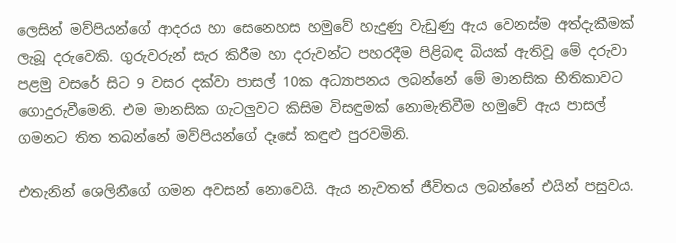ලෙසින් මව්පියන්ගේ ආදරය හා සෙනෙහස හමුවේ හැදුණු වැඩුණු ඇය වෙනස්ම අත්දැකීමක් ලැබූ දරුවෙකි. ගුරුවරුන් සැර කිරීම හා දරුවන්ට පහරදීම පිළිබඳ බියක් ඇතිවූ මේ දරුවා පළමු වසරේ සිට 9 වසර දක්වා පාසල් 10ක අධ්‍යාපනය ලබන්නේ මේ මානසික භීතිකාවට ගොදුරුවීමෙනි. එම මානසික ගැටලුවට කිසිම විසඳුමක් නොමැතිවීම හමුවේ ඇය පාසල් ගමනට තිත තබන්නේ මව්පියන්ගේ දෑසේ කඳුළු පුරවමිනි.

එතැනින් ශෙලිනීගේ ගමන අවසන් නොවෙයි. ඇය නැවතත් ජීවිතය ලබන්නේ එයින් පසුවය.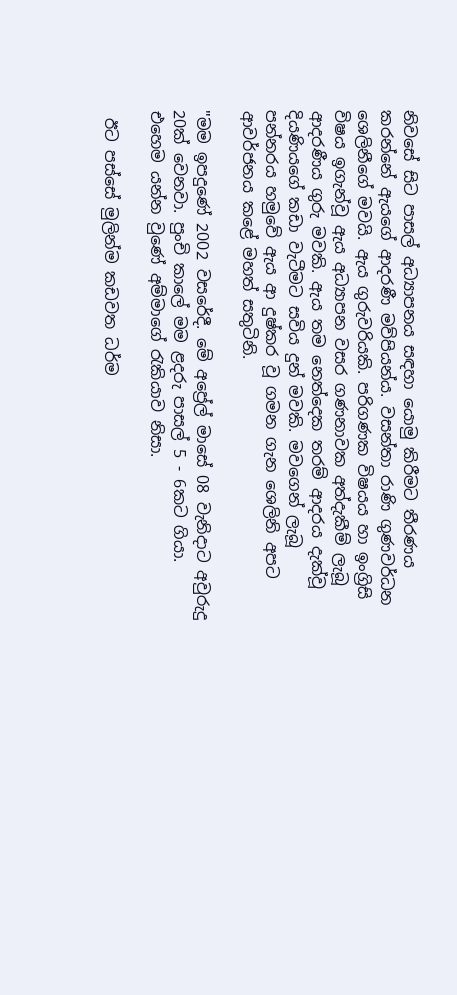නිවසේ සිට පාසල් අධ්‍යාපනය සඳහා යොමු කිරීමට තීරණය කරන්නේ ඇයගේ ආදරණී මව්පියන්ය. වසන්තා රාණි ගුණවර්ධන ශෙලිනීගේ මවයි. ඇය ගුරුවරියකි. පරිගණක විෂයය හා ඉංග්‍රිසි විෂය ඉගැන්වූ ඇය අධ්‍යාපන වසර ගණනාවක අත්දැකීම් ලැබූ ආදරණීය ගුරු මවකි. ඇය තම නෙත්දෙක තරම් ආදරය දැක්වූ දියණියගේ කඩා වැටීමට සවිය දුන් මවකි. මවගෙන් ලැබූ පන්නරය හමුවේ ඇය ආ දුෂ්කර වූ ගමන ගැන ශෙලිනි අපට ආවර්ජනය කළේ මහත් සතුටිනි.

"මම ඉපදුණේ 2002 වසරේදී. මේ අප්‍රේල් මාසේ 08 වැනිදාට අවුරුදු 20ක් වෙනවා. පුංචි කාලේ මම ළදරු පාසල් 5 - 6කට ගියා. එහෙම යන්න වුණේ අම්මාගේ රැකියාව නිසා.

 ඊට පස්සේ මුලින්ම කඩවත ධර්ම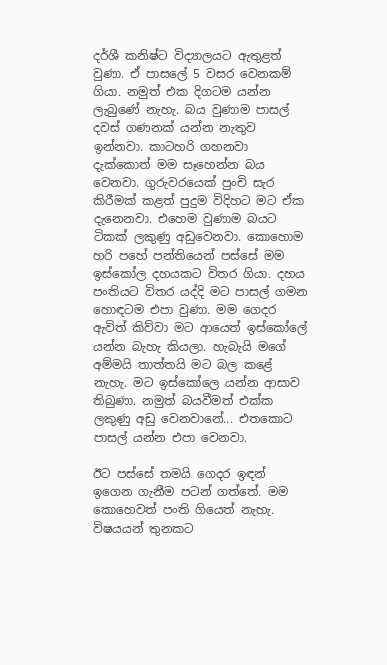දර්ශී කනිෂ්ට විද්‍යාලයට ඇතුළත් වුණා. ඒ පාසලේ 5 වසර වෙනකම් ගියා. නමුත් එක දිගටම යන්න ලැබුණේ නැහැ. බය වුණාම පාසල් දවස් ගණනක් යන්න නැතුව ඉන්නවා. කාටහරි ගහනවා දැක්කොත් මම සෑහෙන්න බය වෙනවා. ගුරුවරයෙක් පුංචි සැර කිරීමක් කළත් පුදුම විදිහට මට ඒක දැනෙනවා. එහෙම වුණාම බයට ටිකක් ලකුණු අඩුවෙනවා. කොහොම හරි පහේ පන්තියෙන් පස්සේ මම ඉස්කෝල දහයකට විතර ගියා. දහය පංතියට විතර යද්දි මට පාසල් ගමන හොඳටම එපා වුණා. මම ගෙදර ඇවිත් කිව්වා මට ආයෙත් ඉස්කෝලේ යන්න බැහැ කියලා. හැබැයි මගේ අම්මයි තාත්තයි මට බල කළේ නැහැ. මට ඉස්කෝලෙ යන්න ආසාව තිබුණා. නමුත් බයවීමත් එක්ක ලකුණු අඩු වෙනවානේ... එතකොට පාසල් යන්න එපා වෙනවා.

ඊට පස්සේ තමයි ගෙදර ඉඳන් ඉගෙන ගැනීම පටන් ගත්තේ. මම කොහෙවත් පංති ගියෙත් නැහැ. විෂයයන් තුනකට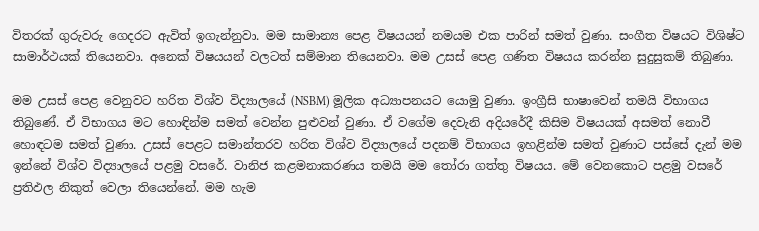විතරක් ගුරුවරු ගෙදරට ඇවිත් ඉගැන්නුවා. මම සාමාන්‍ය පෙළ විෂයයන් නමයම එක පාරින් සමත් වුණා. සංගීත විෂයට විශිෂ්ට සාමාර්ථයක් තියෙනවා. අනෙක් විෂයයන් වලටත් සම්මාන තියෙනවා. මම උසස් පෙළ ගණිත විෂයය කරන්න සුදුසුකම් තිබුණා.

මම උසස් පෙළ වෙනුවට හරිත විශ්ව විද්‍යාලයේ (NSBM) මූලික අධ්‍යාපනයට යොමු වුණා. ඉංග්‍රීසි භාෂාවෙන් තමයි විභාගය තිබුණේ. ඒ විභාගය මට හොඳින්ම සමත් වෙන්න පුළුවන් වුණා. ඒ වගේම දෙවැනි අදියරේදී කිසිම විෂයයක් අසමත් නොවී හොඳටම සමත් වුණා. උසස් පෙළට සමාන්තරව හරිත විශ්ව විද්‍යාලයේ පදනම් විභාගය ඉහළින්ම සමත් වුණාට පස්සේ දැන් මම ඉන්නේ විශ්ව විද්‍යාලයේ පළමු වසරේ. වානිජ කළමනාකරණය තමයි මම තෝරා ගත්තු විෂයය. මේ වෙනකොට පළමු වසරේ ප්‍රතිඵල නිකුත් වෙලා තියෙන්නේ. මම හැම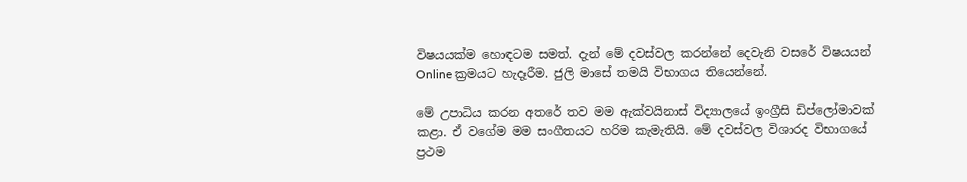විෂයයක්ම හොඳටම සමත්. දැන් මේ දවස්වල කරන්නේ දෙවැනි වසරේ විෂයයන් Online ක්‍රමයට හැදෑරීම. ජුලි මාසේ තමයි විභාගය තියෙන්නේ.

මේ උපාධිය කරන අතරේ තව මම ඇක්වයිනාස් විද්‍යාලයේ ඉංග්‍රීසි ඩිප්ලෝමාවක් කළා. ඒ වගේම මම සංගීතයට හරිම කැමැතියි. මේ දවස්වල විශාරද විභාගයේ ප්‍රථම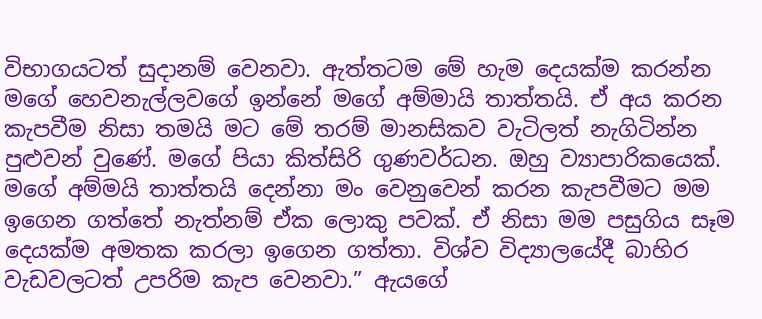විභාගයටත් සුදානම් වෙනවා. ඇත්තටම මේ හැම දෙයක්ම කරන්න මගේ හෙවනැල්ලවගේ ඉන්නේ මගේ අම්මායි තාත්තයි. ඒ අය කරන කැපවීම නිසා තමයි මට මේ තරම් මානසිකව වැටිලත් නැගිටින්න පුළුවන් වුණේ. මගේ පියා කිත්සිරි ගුණවර්ධන. ඔහු ව්‍යාපාරිකයෙක්. මගේ අම්මයි තාත්තයි දෙන්නා මං වෙනුවෙන් කරන කැපවීමට මම ඉගෙන ගත්තේ නැත්නම් ඒක ලොකු පවක්. ඒ නිසා මම පසුගිය සෑම දෙයක්ම අමතක කරලා ඉගෙන ගත්තා. විශ්ව විද්‍යාලයේදී බාහිර වැඩවලටත් උපරිම කැප වෙනවා.” ඇයගේ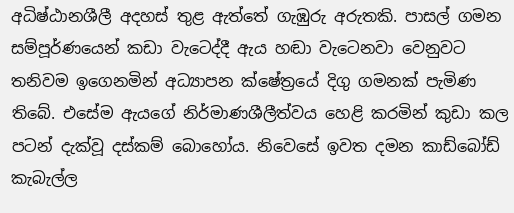අධිෂ්ඨානශීලී අදහස් තුළ ඇත්තේ ගැඹුරු අරුතකි. පාසල් ගමන සම්පූර්ණයෙන් කඩා වැටෙද්දී ඇය හඬා වැටෙනවා වෙනුවට තනිවම ඉගෙනමින් අධ්‍යාපන ක්ෂේත්‍රයේ දිගු ගමනක් පැමිණ තිබේ. එසේම ඇයගේ නිර්මාණශීලීත්වය හෙළි කරමින් කුඩා කල පටන් දැක්වූ දස්කම් බොහෝය. නිවෙසේ ඉවත දමන කාඩ්බෝඩ් කැබැල්ල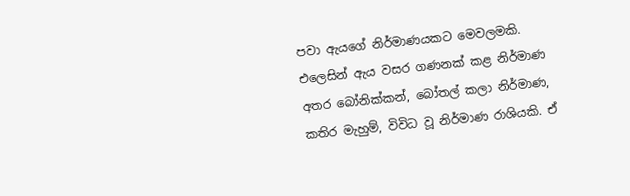පවා ඇයගේ නිර්මාණයකට මෙවලමකි. එලෙසින් ඇය වසර ගණනක් කළ නිර්මාණ අතර බෝනික්කන්, බෝතල් කලා නිර්මාණ, කතිර මැහුම්, විවිධ වූ නිර්මාණ රාශියකි. ඒ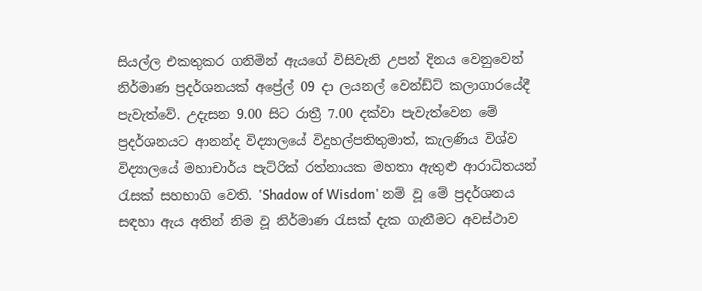සියල්ල එකතුකර ගනිමින් ඇයගේ විසිවැනි උපන් දිනය වෙනුවෙන් නිර්මාණ ප්‍රදර්ශනයක් අප්‍රේල් 09 දා ලයනල් වෙන්ඩ්ට් කලාගාරයේදී පැවැත්වේ. උදැසන 9.00 සිට රාත්‍රී 7.00 දක්වා පැවැත්වෙන මේ ප්‍රදර්ශනයට ආනන්ද විද්‍යාලයේ විදුහල්පතිතුමාත්, කැලණිය විශ්ව විද්‍යාලයේ මහාචාර්ය පැට්රික් රත්නායක මහතා ඇතුළු ආරාධිතයන් රැසක් සහභාගි වෙති. 'Shadow of Wisdom' නම් වූ මේ ප්‍රදර්ශනය සඳහා ඇය අතින් නිම වූ නිර්මාණ රැසක් දැක ගැනීමට අවස්ථාව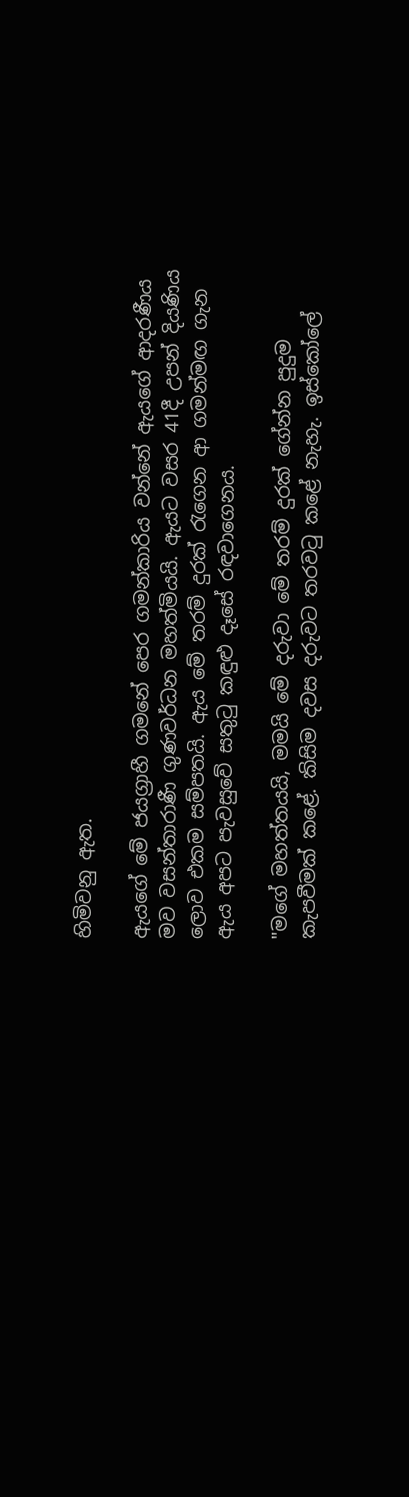හිමිවනු ඇත.

ඇයගේ මේ ජයග්‍රාහී ගමනේ පෙර ගමන්කාරිය වන්නේ ඇයගේ ආදරණීය මව වසන්තාරාණී ගුණවර්ධන මහත්මියයි. ඇයට වසර 41දී උපන් දියණිය ලොව එකම සම්පතයි. ඇය මේ තරම් දුරක් රැගෙන ආ ගමන්මඟ ගැන ඇය අපට පැවසුවේ සතුටු කඳුළු දෑසේ රඳවාගෙනය.

"මගේ මහත්තයයි, මමයි මේ දරුවා මේ තරම් දුරක් ගේන්න පුදුම කැපවීමක් කළේ. කිසිම දවස දරුවට තරවටු කළේ නැහැ. ඉස්කෝලේ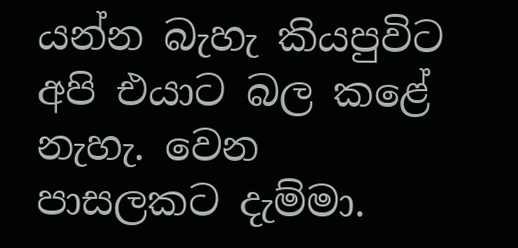යන්න බැහැ කියපුවිට අපි එයාට බල කළේ නැහැ. වෙන පාසලකට දැම්මා.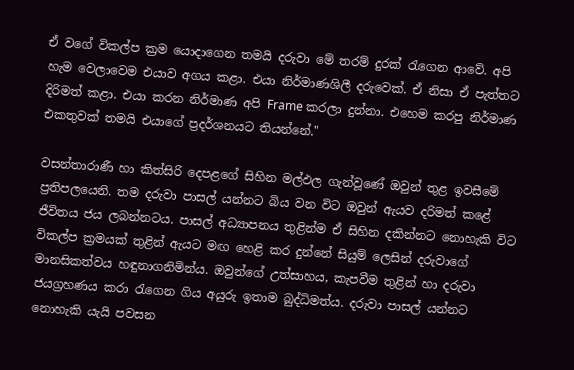ඒ වගේ විකල්ප ක්‍රම යොදාගෙන තමයි දරුවා මේ තරම් දුරක් රැගෙන ආවේ. අපි හැම වෙලාවෙම එයාව අගය කළා. එයා නිර්මාණශිලී දරුවෙක්. ඒ නිසා ඒ පැත්තට දිරිමත් කළා. එයා කරන නිර්මාණ අපි Frame කරලා දුන්නා. එහෙම කරපු නිර්මාණ එකතුවක් තමයි එයාගේ ප්‍රදර්ශනයට තියන්නේ."

වසන්තාරාණී හා කිත්සිරි දෙපළගේ සිහින මල්ඵල ගැන්වූණේ ඔවුන් තුළ ඉවසීමේ ප්‍රතිපලයෙනි. තම දරුවා පාසල් යන්නට බිය වන විට ඔවුන් ඇයව දරිමත් කළේ ජීවිතය ජය ලබන්නටය. පාසල් අධ්‍යාපනය තුළින්ම ඒ සිහින දකින්නට නොහැකි විට විකල්ප ක්‍රමයක් තුළින් ඇයට මඟ හෙළි කර දුන්නේ සියුම් ලෙසින් දරුවාගේ මානසිකත්වය හඳුනාගනිමින්ය. ඔවුන්ගේ උත්සාහය, කැපවීම තුළින් හා දරුවා ජයග්‍රහණය කරා රැගෙන ගිය අයුරු ඉතාම බුද්ධිමත්ය. දරුවා පාසල් යන්නට නොහැකි යැයි පවසන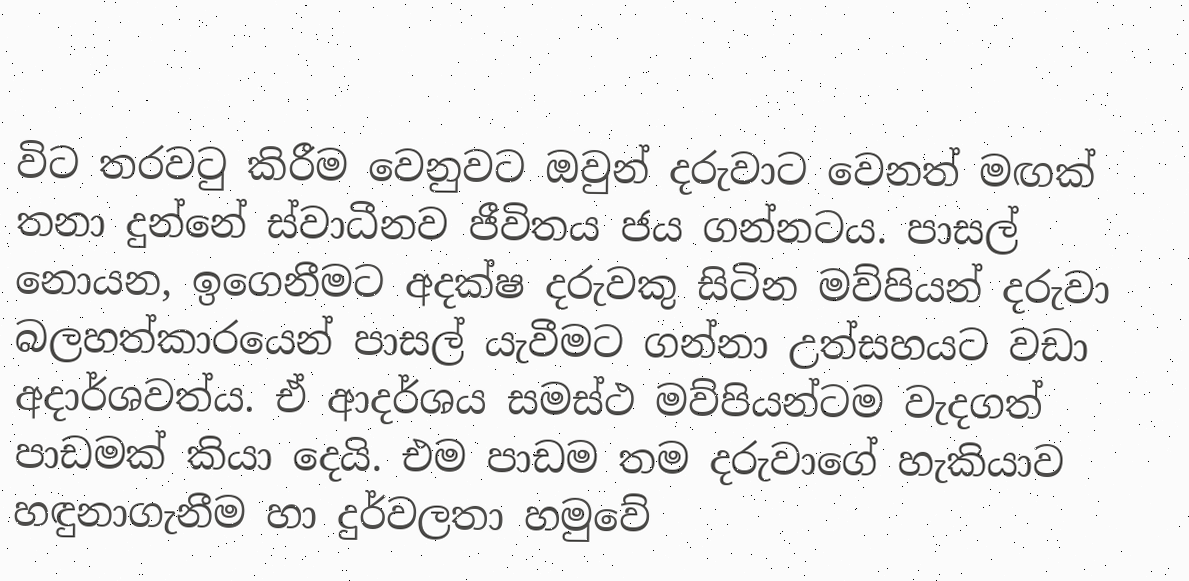විට තරවටු කිරීම වෙනුවට ඔවුන් දරුවාට වෙනත් මඟක් තනා දුන්නේ ස්වාධීනව ජීවිතය ජය ගන්නටය. පාසල් නොයන, ඉගෙනීමට අදක්ෂ දරුවකු සිටින මව්පියන් දරුවා බලහත්කාරයෙන් පාසල් යැවීමට ගන්නා උත්සහයට වඩා අදාර්ශවත්ය. ඒ ආදර්ශය සමස්ථ මව්පියන්ටම වැදගත් පාඩමක් කියා දෙයි. එම පාඩම තම දරුවාගේ හැකියාව හඳුනාගැනීම හා දුර්වලතා හමුවේ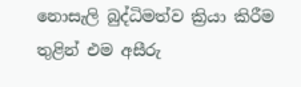නොසැලි බුද්ධිමත්ව ක්‍රියා කිරීම තුළින් එම අසීරු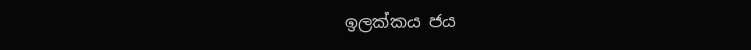ඉලක්කය ජය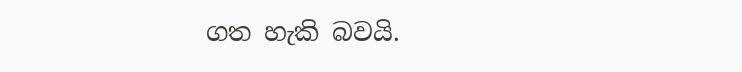ගත හැකි බවයි.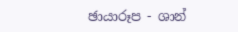ඡායාරූප - ශාන්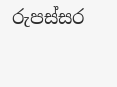රුපස්සර